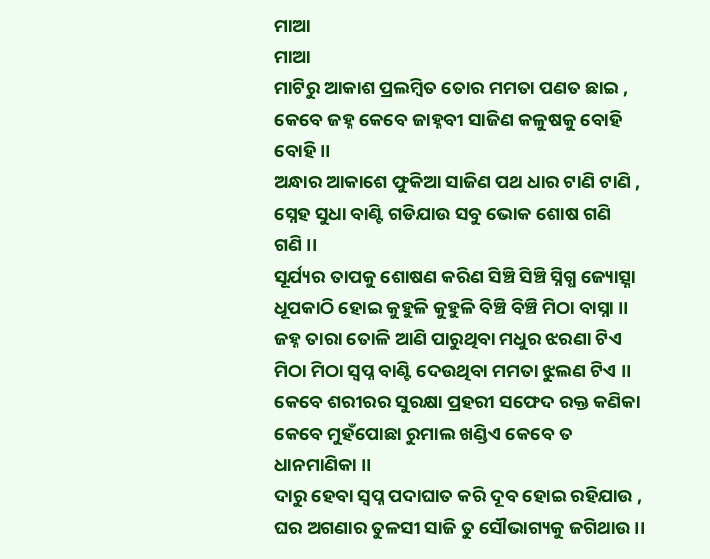ମାଆ
ମାଆ
ମାଟିରୁ ଆକାଶ ପ୍ରଲମ୍ବିତ ତୋର ମମତା ପଣତ ଛାଇ ,
କେବେ ଜହ୍ନ କେବେ ଜାହ୍ନବୀ ସାଜିଣ କଳୁଷକୁ ବୋହି
ବୋହି ।।
ଅନ୍ଧାର ଆକାଶେ ଫୁକିଆ ସାଜିଣ ପଥ ଧାର ଟାଣି ଟାଣି ,
ସ୍ନେହ ସୁଧା ବାଣ୍ଟି ଗଡିଯାଉ ସବୁ ଭୋକ ଶୋଷ ଗଣି
ଗଣି ।।
ସୂର୍ଯ୍ୟର ତାପକୁ ଶୋଷଣ କରିଣ ସିଞ୍ଚି ସିଞ୍ଚି ସ୍ନିଗ୍ଧ ଜ୍ୟୋତ୍ସ୍ନା
ଧୂପକାଠି ହୋଇ କୁହୁଳି କୁହୁଳି ବିଞ୍ଚି ବିଞ୍ଚି ମିଠା ବାସ୍ନା ।।
ଜହ୍ନ ତାରା ତୋଳି ଆଣି ପାରୁଥିବା ମଧୁର ଝରଣା ଟିଏ
ମିଠା ମିଠା ସ୍ୱପ୍ନ ବାଣ୍ଟି ଦେଉଥିବା ମମତା ଝୁଲଣ ଟିଏ ।।
କେବେ ଶରୀରର ସୁରକ୍ଷା ପ୍ରହରୀ ସଫେଦ ରକ୍ତ କଣିକା
କେବେ ମୁହଁପୋଛା ରୁମାଲ ଖଣ୍ଡିଏ କେବେ ତ
ଧାନମାଣିକା ।।
ଦାରୁ ହେବା ସ୍ୱପ୍ନ ପଦାଘାତ କରି ଦୂବ ହୋଇ ରହିଯାଉ ,
ଘର ଅଗଣାର ତୁଳସୀ ସାଜି ତୁ ସୌଭାଗ୍ୟକୁ ଜଗିଥାଉ ।।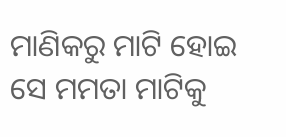ମାଣିକରୁ ମାଟି ହୋଇ ସେ ମମତା ମାଟିକୁ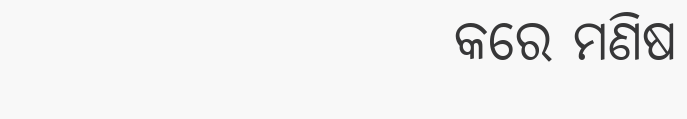କରେ ମଣିଷ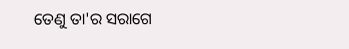ତେଣୁ ତା'ର ସରାଗେ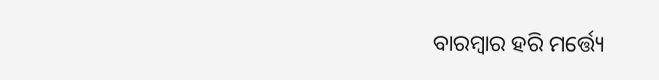ବାରମ୍ବାର ହରି ମର୍ତ୍ତ୍ୟେ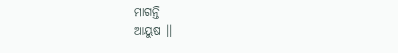ମାଗନ୍ତି
ଆୟୁଷ ।।